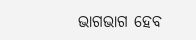ଭାଗଭାଗ ହେବ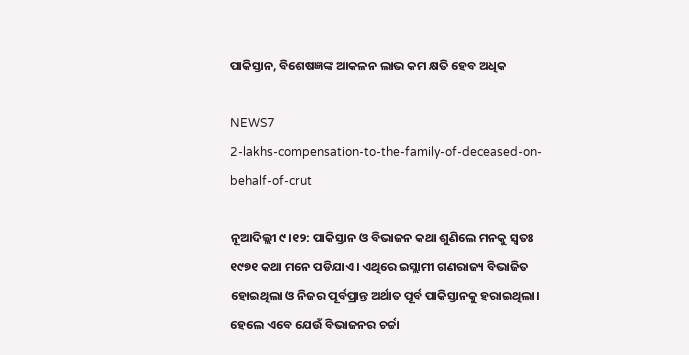ପାକିସ୍ତାନ, ବିଶେଷଜ୍ଞଙ୍କ ଆକଳନ ଲାଭ କମ କ୍ଷତି ହେବ ଅଧିକ

NEWS7
2-lakhs-compensation-to-the-family-of-deceased-on-behalf-of-crut

ନୂଆଦିଲ୍ଲୀ ୯।୧୨: ପାକିସ୍ତାନ ଓ ବିଭାଜନ କଥା ଶୁଣିଲେ ମନକୁ ସ୍ୱତଃ ୧୯୭୧ କଥା ମନେ ପଡିଯାଏ। ଏଥିରେ ଇସ୍ଲାମୀ ଗଣରାଜ୍ୟ ବିଭାଜିତ ହୋଇଥିଲା ଓ ନିଜର ପୂର୍ବପ୍ରାନ୍ତ ଅର୍ଥାତ ପୂର୍ବ ପାକିସ୍ତାନକୁ ହରାଇଥିଲା। ହେଲେ ଏବେ ଯେଉଁ ବିଭାଜନର ଚର୍ଚ୍ଚା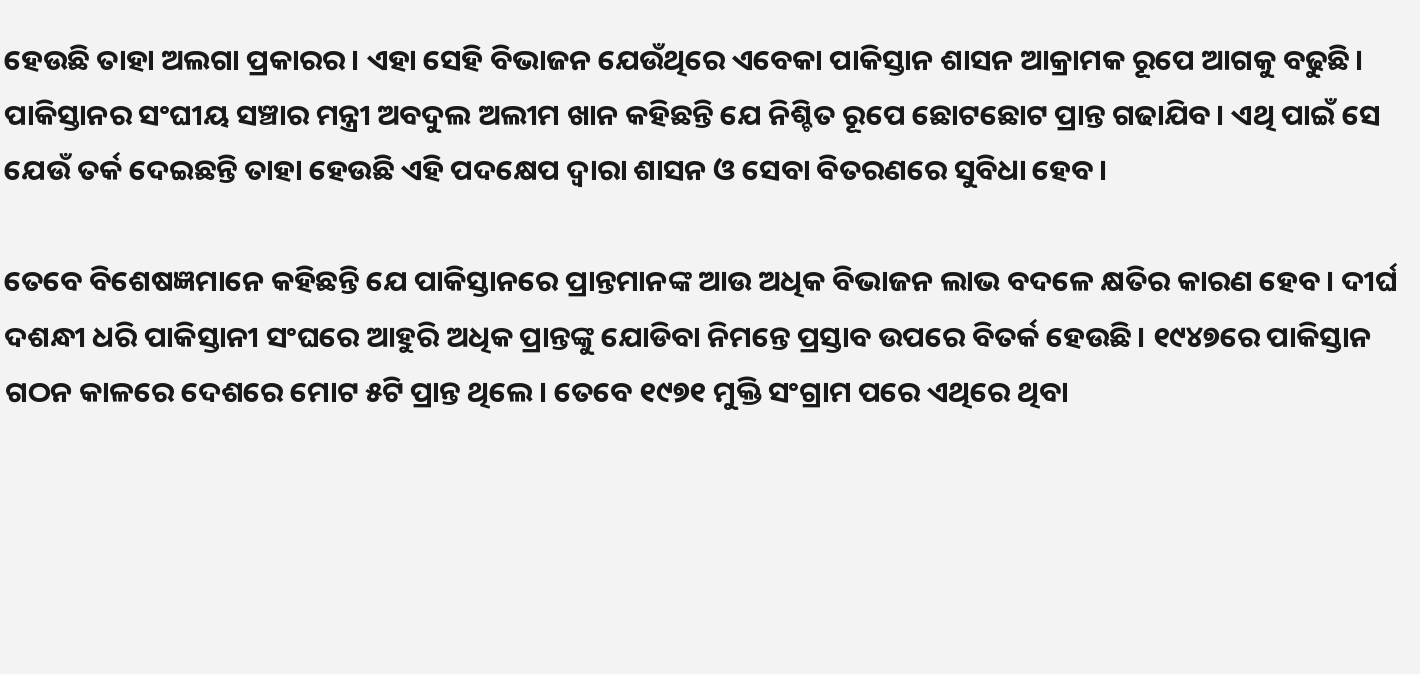ହେଉଛି ତାହା ଅଲଗା ପ୍ରକାରର। ଏହା ସେହି ବିଭାଜନ ଯେଉଁଥିରେ ଏବେକା ପାକିସ୍ତାନ ଶାସନ ଆକ୍ରାମକ ରୂପେ ଆଗକୁ ବଢୁଛି। ପାକିସ୍ତାନର ସଂଘୀୟ ସଞ୍ଚାର ମନ୍ତ୍ରୀ ଅବଦୁଲ ଅଲୀମ ଖାନ କହିଛନ୍ତି ଯେ ନିଶ୍ଚିତ ରୂପେ ଛୋଟଛୋଟ ପ୍ରାନ୍ତ ଗଢାଯିବ। ଏଥି ପାଇଁ ସେ ଯେଉଁ ତର୍କ ଦେଇଛନ୍ତି ତାହା ହେଉଛି ଏହି ପଦକ୍ଷେପ ଦ୍ୱାରା ଶାସନ ଓ ସେବା ବିତରଣରେ ସୁବିଧା ହେବ।

ତେବେ ବିଶେଷଜ୍ଞମାନେ କହିଛନ୍ତି ଯେ ପାକିସ୍ତାନରେ ପ୍ରାନ୍ତମାନଙ୍କ ଆଉ ଅଧିକ ବିଭାଜନ ଲାଭ ବଦଳେ କ୍ଷତିର କାରଣ ହେବ। ଦୀର୍ଘ ଦଶନ୍ଧୀ ଧରି ପାକିସ୍ତାନୀ ସଂଘରେ ଆହୁରି ଅଧିକ ପ୍ରାନ୍ତଙ୍କୁ ଯୋଡିବା ନିମନ୍ତେ ପ୍ରସ୍ତାବ ଉପରେ ବିତର୍କ ହେଉଛି। ୧୯୪୭ରେ ପାକିସ୍ତାନ ଗଠନ କାଳରେ ଦେଶରେ ମୋଟ ୫ଟି ପ୍ରାନ୍ତ ଥିଲେ। ତେବେ ୧୯୭୧ ମୁକ୍ତି ସଂଗ୍ରାମ ପରେ ଏଥିରେ ଥିବା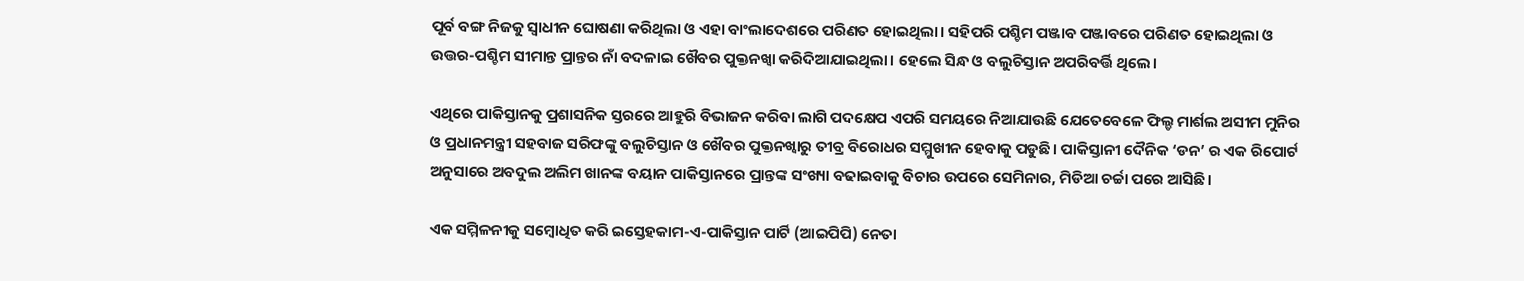ପୂର୍ବ ବଙ୍ଗ ନିଜକୁ ସ୍ୱାଧୀନ ଘୋଷଣା କରିଥିଲା ଓ ଏହା ବାଂଲାଦେଶରେ ପରିଣତ ହୋଇଥିଲା। ସହିପରି ପଶ୍ଚିମ ପଞ୍ଜାବ ପଞ୍ଜାବରେ ପରିଣତ ହୋଇଥିଲା ଓ ଉତ୍ତର-ପଶ୍ଚିମ ସୀମାନ୍ତ ପ୍ରାନ୍ତର ନାଁ ବଦଳାଇ ଖୈବର ପୁକ୍ତନଖ୍ୱା କରିଦିଆଯାଇଥିଲା। ହେଲେ ସିନ୍ଧ ଓ ବଲୁଚିସ୍ତାନ ଅପରିବର୍ତ୍ତି ଥିଲେ।

ଏଥିରେ ପାକିସ୍ତାନକୁ ପ୍ରଶାସନିକ ସ୍ତରରେ ଆହୁରି ବିଭାଜନ କରିବା ଲାଗି ପଦକ୍ଷେପ ଏପରି ସମୟରେ ନିଆଯାଉଛି ଯେତେବେଳେ ଫିଲ୍ଡ ମାର୍ଶଲ ଅସୀମ ମୁନିର ଓ ପ୍ରଧାନମନ୍ତ୍ରୀ ସହବାଜ ସରିଫଙ୍କୁ ବଲୁଚିସ୍ତାନ ଓ ଖୈବର ପୁକ୍ତନଖ୍ୱାରୁ ତୀବ୍ର ବିରୋଧର ସମ୍ମୁଖୀନ ହେବାକୁ ପଡୁଛି। ପାକିସ୍ତାନୀ ଦୈନିକ ‘ଡନ’ ର ଏକ ରିପୋର୍ଟ ଅନୁସାରେ ଅବଦୁଲ ଅଲିମ ଖାନଙ୍କ ବୟାନ ପାକିସ୍ତାନରେ ପ୍ରାନ୍ତଙ୍କ ସଂଖ୍ୟା ବଢାଇବାକୁ ବିଚାର ଉପରେ ସେମିନାର, ମିଡିଆ ଚର୍ଚ୍ଚା ପରେ ଆସିଛି।

ଏକ ସମ୍ମିଳନୀକୁ ସମ୍ବୋଧିତ କରି ଇସ୍ତେହକାମ-ଏ-ପାକିସ୍ତାନ ପାର୍ଟି (ଆଇପିପି) ନେତା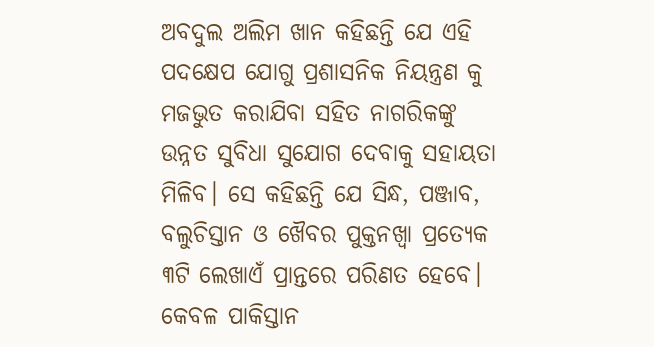ଅବଦୁଲ ଅଲିମ ଖାନ କହିଛନ୍ତି ଯେ ଏହି ପଦକ୍ଷେପ ଯୋଗୁ ପ୍ରଶାସନିକ ନିୟନ୍ତ୍ରଣ କୁ ମଜଭୁତ କରାଯିବା ସହିତ ନାଗରିକଙ୍କୁ ଉନ୍ନତ ସୁବିଧା ସୁଯୋଗ ଦେବାକୁ ସହାୟତା ମିଳିବ। ସେ କହିଛନ୍ତି ଯେ ସିନ୍ଧ, ପଞ୍ଜାବ, ବଲୁଚିସ୍ତାନ ଓ ଖୈବର ପୁକ୍ତନଖ୍ୱା ପ୍ରତ୍ୟେକ ୩ଟି ଲେଖାଏଁ ପ୍ରାନ୍ତରେ ପରିଣତ ହେବେ। କେବଳ ପାକିସ୍ତାନ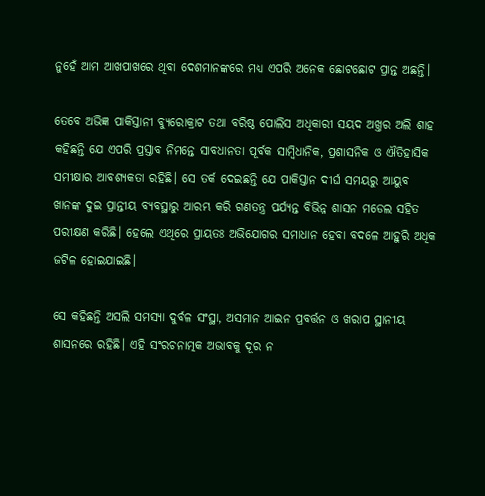ନୁହେଁ ଆମ ଆଖପାଖରେ ଥିବା ଦେଶମାନଙ୍କରେ ମଧ୍ୟ ଏପରି ଅନେକ ଛୋଟଛୋଟ ପ୍ରାନ୍ତ ଅଛନ୍ତି।

ତେବେ ଅଭିଜ୍ଞ ପାକିସ୍ତାନୀ ବ୍ୟୁରୋକ୍ରାଟ ତଥା ବରିଷ୍ଠ ପୋଲିସ ଅଧିକାରୀ ସୟଦ ଅଖ୍ତର ଅଲି ଶାହ କହିଛନ୍ତି ଯେ ଏପରି ପ୍ରସ୍ତାବ ନିମନ୍ତେ ସାବଧାନତା ପୂର୍ବକ ସାମ୍ବିଧାନିକ, ପ୍ରଶାସନିକ ଓ ଐତିହାସିକ ସମୀକ୍ଷାର ଆବଶ୍ୟକତା ରହିଛି। ସେ ତର୍କ ଦେଇଛନ୍ତି ଯେ ପାକିସ୍ତାନ ଦୀର୍ଘ ସମୟରୁ ଆୟୁବ ଖାନଙ୍କ ଦୁଇ ପ୍ରାନ୍ତୀୟ ବ୍ୟବସ୍ଥାରୁ ଆରମ୍ଭ କରି ଗଣତନ୍ତ୍ର ପର୍ଯ୍ୟନ୍ତ ବିଭିନ୍ନ ଶାସନ ମଡେଲ ସହିତ ପରୀକ୍ଷଣ କରିଛି। ହେଲେ ଏଥିରେ ପ୍ରାୟତଃ ଅଭିଯୋଗର ସମାଧାନ ହେବା ବଦଳେ ଆହୁରି ଅଧିକ ଜଟିଳ ହୋଇଯାଇଛି।

ସେ କହିଛନ୍ତି ଅସଲି ସମସ୍ୟା ଦୁର୍ବଳ ସଂସ୍ଥା, ଅସମାନ ଆଇନ ପ୍ରବର୍ତ୍ତନ ଓ ଖରାପ ସ୍ଥାନୀୟ ଶାସନରେ ରହିଛି। ଏହି ସଂରଚନାତ୍ମକ ଅଭାବକୁ ଦୂର ନ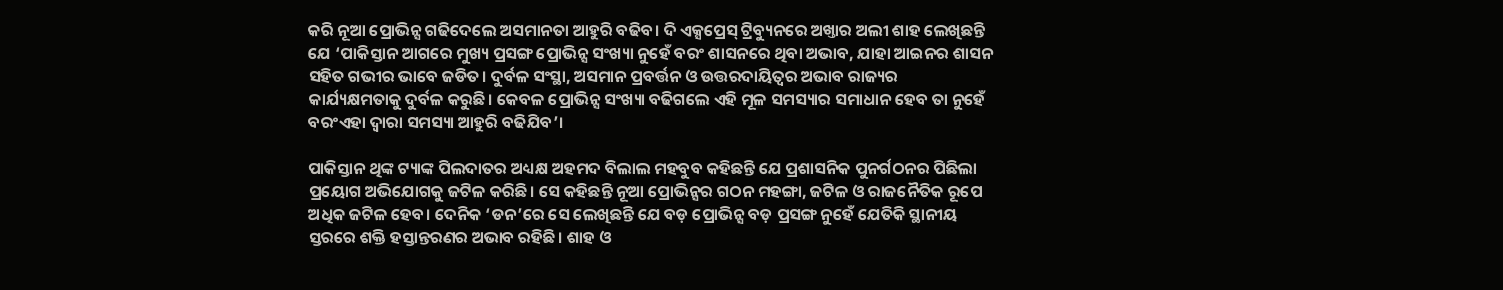କରି ନୂଆ ପ୍ରୋଭିନ୍ସ ଗଢିଦେଲେ ଅସମାନତା ଆହୁରି ବଢିବ। ଦି ଏକ୍ସପ୍ରେସ୍ ଟ୍ରିବ୍ୟୁନରେ ଅଖ୍ତାର ଅଲୀ ଶାହ ଲେଖିଛନ୍ତି ଯେ ‘ପାକିସ୍ତାନ ଆଗରେ ମୁଖ୍ୟ ପ୍ରସଙ୍ଗ ପ୍ରୋଭିନ୍ସ ସଂଖ୍ୟା ନୁହେଁ ବରଂ ଶାସନରେ ଥିବା ଅଭାବ, ଯାହା ଆଇନର ଶାସନ ସହିତ ଗଭୀର ଭାବେ ଜଡିତ। ଦୁର୍ବଳ ସଂସ୍ଥା, ଅସମାନ ପ୍ରବର୍ତ୍ତନ ଓ ଉତ୍ତରଦାୟିତ୍ୱର ଅଭାବ ରାଜ୍ୟର କାର୍ଯ୍ୟକ୍ଷମତାକୁ ଦୁର୍ବଳ କରୁଛି। କେବଳ ପ୍ରୋଭିନ୍ସ ସଂଖ୍ୟା ବଢିଗଲେ ଏହି ମୂଳ ସମସ୍ୟାର ସମାଧାନ ହେବ ତା ନୁହେଁ ବରଂଏହା ଦ୍ୱାରା ସମସ୍ୟା ଆହୁରି ବଢିଯିବ’।

ପାକିସ୍ତାନ ଥିଙ୍କ ଟ୍ୟାଙ୍କ ପିଲଦାତର ଅଧ୍ୟକ୍ଷ ଅହମଦ ବିଲାଲ ମହବୁବ କହିଛନ୍ତି ଯେ ପ୍ରଶାସନିକ ପୁନର୍ଗଠନର ପିଛିଲା ପ୍ରୟୋଗ ଅଭିଯୋଗକୁ ଜଟିଳ କରିଛି। ସେ କହିଛନ୍ତି ନୂଆ ପ୍ରୋଭିନ୍ସର ଗଠନ ମହଙ୍ଗା, ଜଟିଳ ଓ ରାଜନୈତିକ ରୂପେ ଅଧିକ ଜଟିଳ ହେବ। ଦେନିକ ‘ଡନ’ରେ ସେ ଲେଖିଛନ୍ତି ଯେ ବଡ଼ ପ୍ରୋଭିନ୍ସ ବଡ଼ ପ୍ରସଙ୍ଗ ନୁହେଁ ଯେତିକି ସ୍ଥାନୀୟ ସ୍ତରରେ ଶକ୍ତି ହସ୍ତାନ୍ତରଣର ଅଭାବ ରହିଛି। ଶାହ ଓ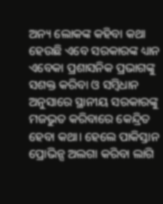ଅନ୍ୟ ଲୋକଙ୍କ କହିବା କଥା ହେଉଛି ଏବେ ସରକାରଙ୍କ ଧ୍ୟାନ ଏବେକା ପ୍ରଶାସନିକ ପ୍ରଭାଗଙ୍କୁ ସଶକ୍ତ କରିବା ଓ ସମ୍ବିଧାନ ଅନୁସାରେ ସ୍ଥାନୀୟ ସରକାରଙ୍କୁ ମଜଭୁତ କରିବାରେ କେନ୍ଦ୍ରିତ ହେବା କଥା। ହେଲେ ପାକିସ୍ତାନ ପ୍ରୋଭିନ୍ସ ଅଲଗା କରିବା ଲାଗି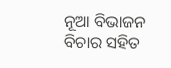ନୂଆ ବିଭାଜନ ବିଚାର ସହିତ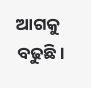ଆଗକୁ ବଢୁଛି।